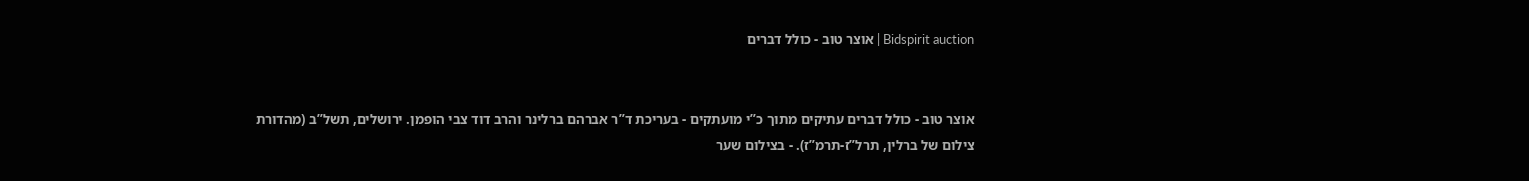Bidspirit auction | אוצר טוב - כולל דברים


אוצר טוב - כולל דברים עתיקים מתוך כ”י מועתקים - בעריכת ד”ר אברהם ברלינר והרב דוד צבי הופמן. ירושלים, תשל”ב (מהדורת צילום של ברלין, תרל”ז-תרמ”ז). - בצילום שער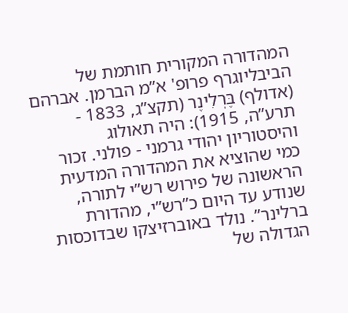המהדורה המקורית חותמת של הביבליוגרף פרופ' א”מ הברמן. אברהם (אדולף) בֶּרְלִינֶר (תקצ”ג, 1833 - תרע”ה, 1915): היה תאולוג והיסטוריון יהודי גרמני - פולני. זכור כמי שהוציא את המהדורה המדעית הראשונה של פירוש רש”י לתורה, שנודע עד היום כ”רש”י, מהדורת ברלינר”. נולד באוברזיצקו שבדוכסות הגדולה של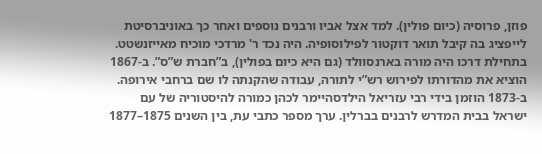פוזן, פרוסיה (כיום פולין). למד אצל אביו ורבנים נוספים ואחר כך באוניברסיטת לייפציג בה קיבל תואר דוקטור לפילוסופיה. היה נכד ר' מרדכי מוכיח מאייזנשטט. בתחילת דרכו היה מורה בארנסוולד (גם היא כיום בפולין), ב”חברת ש”ס”. ב-1867 הוציא את מהדורתו לפירוש רש”י לתורה, עבודה שהקנתה לו שם ברחבי אירופה. ב-1873 הוזמן בידי רבי עזריאל הילדסהיימר לכהן כמורה להיסטוריה של עם ישראל בבית המדרש לרבנים בברלין. ערך מספר כתבי עת, בין השנים 1875–1877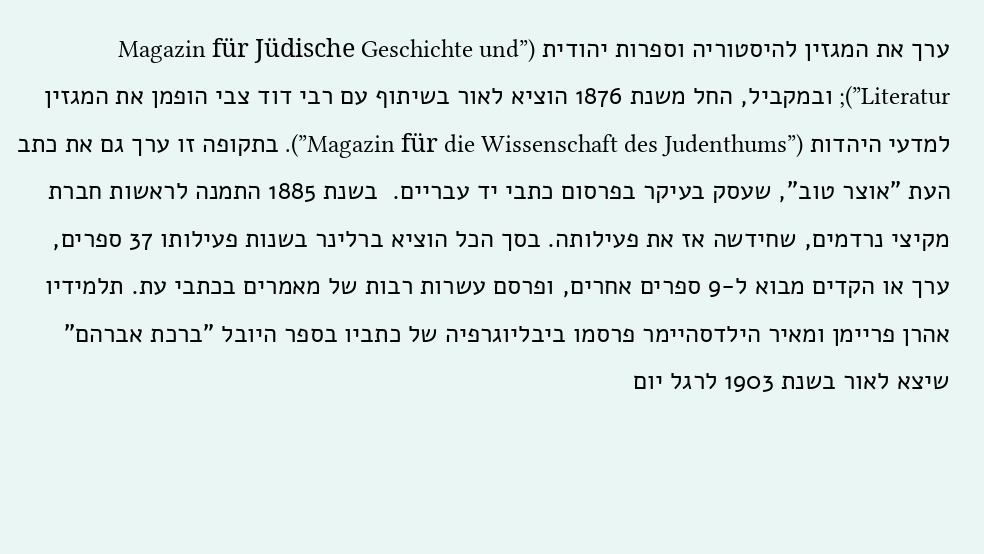ערך את המגזין להיסטוריה וספרות יהודית (”Magazin für Jüdische Geschichte und Literatur”); ובמקביל, החל משנת 1876 הוציא לאור בשיתוף עם רבי דוד צבי הופמן את המגזין למדעי היהדות (”Magazin für die Wissenschaft des Judenthums”). בתקופה זו ערך גם את כתב העת ”אוצר טוב”, שעסק בעיקר בפרסום כתבי יד עבריים.  בשנת 1885 התמנה לראשות חברת מקיצי נרדמים, שחידשה אז את פעילותה. בסך הכל הוציא ברלינר בשנות פעילותו 37 ספרים, ערך או הקדים מבוא ל-9 ספרים אחרים, ופרסם עשרות רבות של מאמרים בכתבי עת. תלמידיו אהרן פריימן ומאיר הילדסהיימר פרסמו ביבליוגרפיה של כתביו בספר היובל ”ברכת אברהם” שיצא לאור בשנת 1903 לרגל יום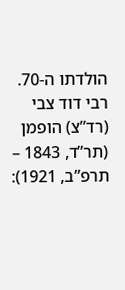הולדתו ה-70. רבי דוד צבי (רד”צ) הופמן (תר”ד, 1843 – תרפ”ב, 1921):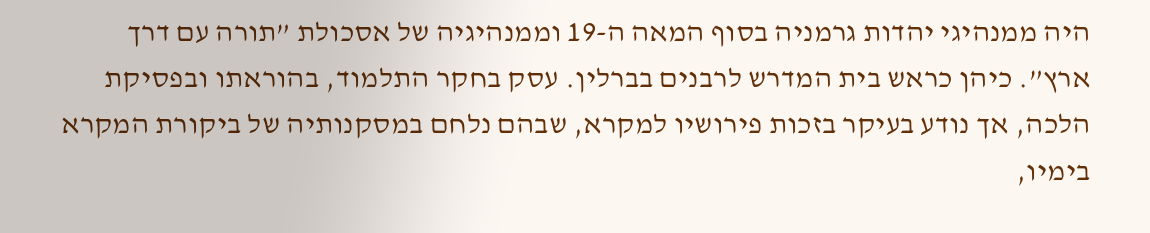היה ממנהיגי יהדות גרמניה בסוף המאה ה-19 וממנהיגיה של אסכולת ”תורה עם דרך ארץ”. כיהן כראש בית המדרש לרבנים בברלין. עסק בחקר התלמוד, בהוראתו ובפסיקת הלכה, אך נודע בעיקר בזכות פירושיו למקרא, שבהם נלחם במסקנותיה של ביקורת המקרא בימיו,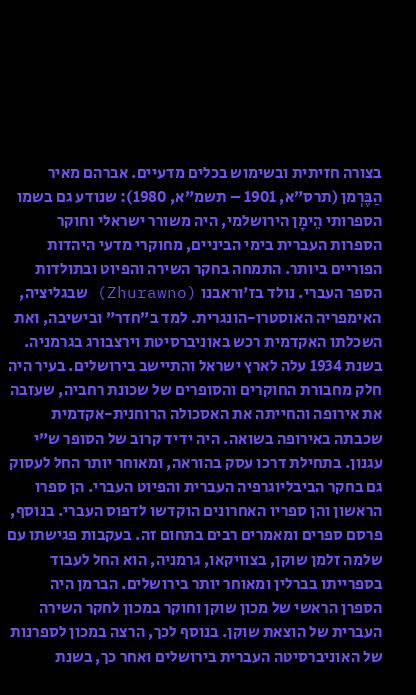בצורה חזיתית ובשימוש בכלים מדעיים. אברהם מאיר הַבֶּרְמן (תרס”א, 1901 – תשמ”א, 1980): שנודע גם בשמו הספרותי הֵימָן הירושלמי, היה משורר ישראלי וחוקר הספרות העברית בימי הביניים, מחוקרי מדעי היהדות הפוריים ביותר. התמחה בחקר השירה והפיוט ובתולדות הספר העברי. נולד בז'וראבנו (Zhurawno) שבגליציה, האימפריה האוסטרו-הונגרית. למד ב”חדר” ובישיבה, ואת השכלתו האקדמית רכש באוניברסיטת וירצבורג בגרמניה. בשנת 1934 עלה לארץ ישראל והתיישב בירושלים. בעיר היה חלק מחבורת החוקרים והסופרים של שכונת רחביה, שעזבה את אירופה והחייתה את האסכולה הרוחנית-אקדמית שכבתה באירופה בשואה. היה ידיד קרוב של הסופר ש”י עגנון. בתחילת דרכו עסק בהוראה, ומאוחר יותר החל לעסוק גם בחקר הביבליוגרפיה העברית והפיוט העברי. הן ספרו הראשון והן ספריו האחרונים הוקדשו לדפוס העברי. בנוסף, פרסם ספרים ומאמרים רבים בתחום זה. בעקבות פגישתו עם שלמה זלמן שוקן, בצוויקאו, גרמניה, הוא החל לעבוד בספרייתו בברלין ומאוחר יותר בירושלים. הברמן היה הספרן הראשי של מכון שוקן וחוקר במכון לחקר השירה העברית של הוצאת שוקן. בנוסף לכך, הרצה במכון לספרנות של האוניברסיטה העברית בירושלים ואחר כך, בשנת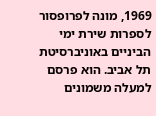1969, מונה לפרופסור לספרות שירת ימי הביניים באוניברסיטת תל אביב. הוא פרסם למעלה משמונים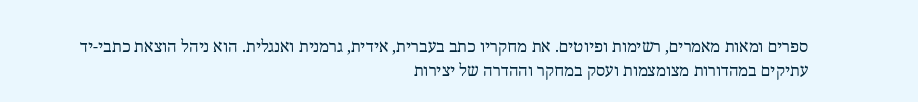ספרים ומאות מאמרים, רשימות ופיוטים. את מחקריו כתב בעברית, אידית, גרמנית ואנגלית. הוא ניהל הוצאת כתבי-יד עתיקים במהדורות מצומצמות ועסק במחקר וההדרה של יצירות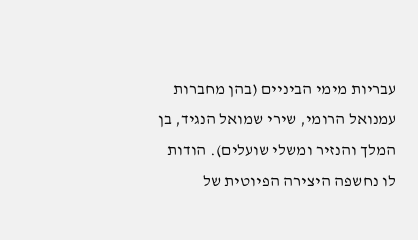עבריות מימי הביניים (בהן מחברות עמנואל הרומי, שירי שמואל הנגיד, בן המלך והנזיר ומשלי שועלים). הודות לו נחשפה היצירה הפיוטית של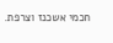חכמי אשכנז וצרפת.